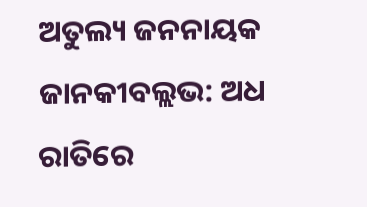ଅତୁଲ୍ୟ ଜନନାୟକ ଜାନକୀବଲ୍ଲଭ: ଅଧ ରାତିରେ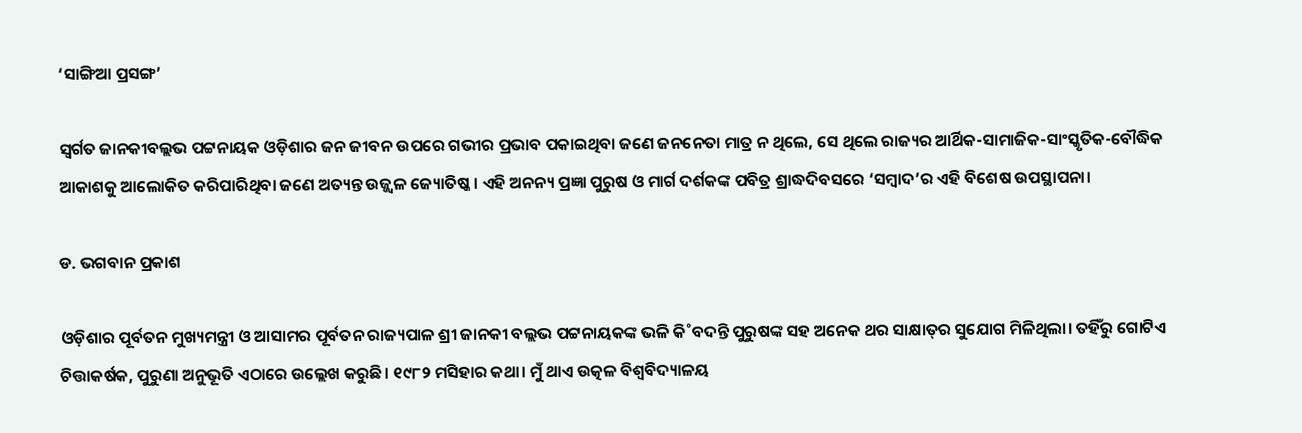‘ସାଙ୍ଗିଆ ପ୍ରସଙ୍ଗ’

ସ୍ବର୍ଗତ ଜାନକୀବଲ୍ଲଭ ପଟ୍ଟନାୟକ ଓଡ଼ିଶାର ଜନ ଜୀବନ ଉପରେ ଗଭୀର ପ୍ରଭାବ ପକାଇଥିବା ଜଣେ ଜନନେତା ମାତ୍ର ନ ଥିଲେ, ସେ ଥିଲେ ରାଜ୍ୟର ଆର୍ଥିକ-ସାମାଜିକ-ସାଂସ୍କୃତିକ-ବୌଦ୍ଧିକ ଆ‌କାଶକୁ ଆଲୋକିତ କରିପାରିଥିବା ଜଣେ ଅତ୍ୟନ୍ତ ଉଜ୍ଜ୍ବଳ ଜ୍ୟୋତିଷ୍କ। ଏହି ଅନନ୍ୟ ପ୍ରଜ୍ଞା ପୁରୁଷ ଓ ମାର୍ଗ ଦର୍ଶକଙ୍କ ପବିତ୍ର ଶ୍ରାଦ୍ଧଦିବସରେ ‘ସମ୍ବାଦ’ର ଏହି ବିଶେଷ ଉପସ୍ଥାପନା।

ଡ. ଭଗବାନ ପ୍ରକାଶ

ଓଡ଼ିଶାର ପୂର୍ବତନ ମୁଖ୍ୟମନ୍ତ୍ରୀ ଓ ଆସାମର ପୂର୍ବତନ ରାଜ୍ୟପାଳ ଶ୍ରୀ ଜାନକୀ ବଲ୍ଲଭ ପଟ୍ଟନାୟକଙ୍କ ଭଳି କି˚ବଦନ୍ତି ପୁରୁଷଙ୍କ ସହ ଅନେକ ଥର ସାକ୍ଷାତ୍‌ର ସୁଯୋଗ ମିଳିଥିଲା। ତହିଁରୁ ଗୋଟିଏ ଚିତ୍ତାକର୍ଷକ, ପୁରୁଣା ଅନୁଭୂତି ଏଠାରେ ଉଲ୍ଲେଖ କରୁଛି। ୧୯୮୨ ମସିହାର କଥା। ମୁଁ ଥାଏ ଉତ୍କଳ ବିଶ୍ବବିଦ୍ୟାଳୟ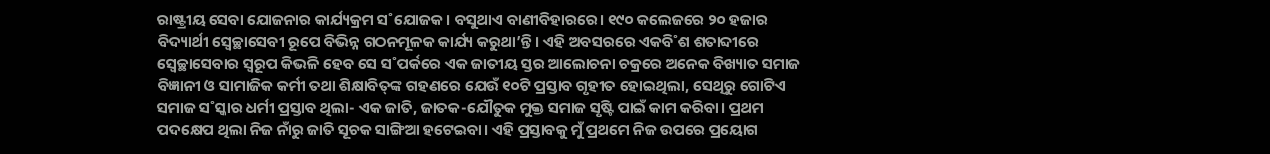ରାଷ୍ଟ୍ରୀୟ ସେବା ଯୋଜନାର କାର୍ଯ୍ୟକ୍ରମ ସ˚ଯୋଜକ। ବସୁଥାଏ ବାଣୀବିହାରରେ। ୧୯୦ କଲେଜରେ ୨୦ ହଜାର ବିଦ୍ୟାର୍ଥୀ ସ୍ବେଚ୍ଛାସେବୀ ରୂପେ ବିଭିନ୍ନ ଗଠନମୂଳକ କାର୍ଯ୍ୟ କରୁଥା’ନ୍ତି। ଏହି ଅବସରରେ ଏକବି˚ଶ ଶତାବ୍ଦୀରେ ସ୍ବେଚ୍ଛାସେବାର ସ୍ବରୂପ କିଭଳି ହେବ ସେ ସ˚ପର୍କରେ ଏକ ଜାତୀୟ ସ୍ତର ଆଲୋଚନା ଚକ୍ରରେ ଅନେକ ବିଖ୍ୟାତ ସମାଜ ବିଜ୍ଞାନୀ ଓ ସାମାଜିକ କର୍ମୀ ତଥା ଶିକ୍ଷାବିତ୍‌ଙ୍କ ଗହଣରେ ଯେଉଁ ୧୦ଟି ପ୍ରସ୍ତାବ ଗୃହୀତ ହୋଇଥିଲା, ସେଥିରୁ ଗୋଟିଏ ସମାଜ ସ˚ସ୍କାର ଧର୍ମୀ ପ୍ରସ୍ତାବ ଥିଲା- ଏକ ଜାତି, ଜାତକ-ଯୌତୁକ ମୁକ୍ତ ସମାଜ ସୃଷ୍ଟି ପାଇଁ କାମ କରିବା। ପ୍ରଥମ ପଦକ୍ଷେପ ଥିଲା ନିଜ ନାଁରୁ ଜାତି ସୂଚକ ସାଙ୍ଗିଆ ହଟେଇବା। ଏହି ପ୍ରସ୍ତାବକୁ ମୁଁ ପ୍ରଥମେ ନିଜ ଉପରେ ପ୍ରୟୋଗ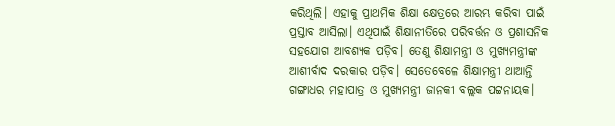କରିଥିଲି। ଏହାକୁ ପ୍ରାଥମିକ ଶିକ୍ଷା କ୍ଷେତ୍ରରେ ଆରମ୍ଭ କରିବା ପାଇଁ ପ୍ରସ୍ତାବ ଆସିଲା। ଏଥିପାଇଁ ଶିକ୍ଷାନୀତିରେ ପରିବର୍ତ୍ତନ ଓ ପ୍ରଶାସନିକ ସହଯୋଗ ଆବଶ୍ୟକ ପଡ଼ିବ। ତେଣୁ ଶିକ୍ଷାମନ୍ତ୍ରୀ ଓ ମୁଖ୍ୟମନ୍ତ୍ରୀଙ୍କ ଆଶୀର୍ବାଦ ଦରକାର ପଡ଼ିବ। ସେତେବେଳେ ଶିକ୍ଷାମନ୍ତ୍ରୀ ଥାଆନ୍ତି ଗଙ୍ଗାଧର ମହାପାତ୍ର ଓ ମୁଖ୍ୟମନ୍ତ୍ରୀ ଜାନକୀ ବଲ୍ଲକ ପଟ୍ଟନାୟକ।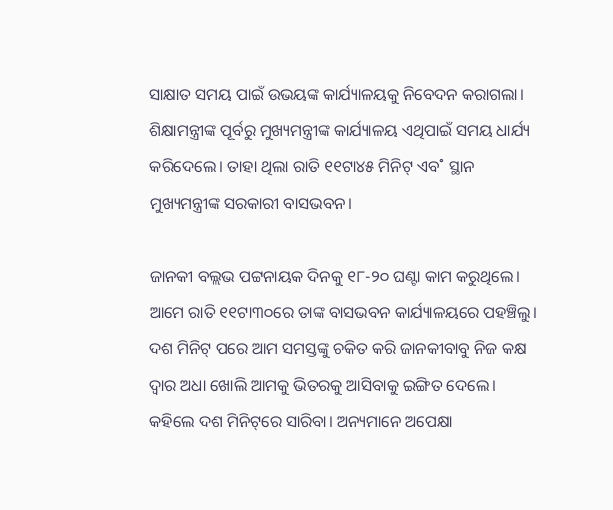ସାକ୍ଷାତ ସମୟ ପାଇଁ ଉଭୟଙ୍କ କାର୍ଯ୍ୟାଳୟକୁ ନିବେଦନ କରାଗଲା। ଶିକ୍ଷାମନ୍ତ୍ରୀଙ୍କ ପୂର୍ବରୁ ମୁଖ୍ୟମନ୍ତ୍ରୀଙ୍କ କାର୍ଯ୍ୟାଳୟ ଏଥିପାଇଁ ସମୟ ଧାର୍ଯ୍ୟ କରିଦେଲେ। ତାହା ଥିଲା ରାତି ୧୧ଟା୪୫ ମିନିଟ୍‌ ଏବ˚ ସ୍ଥାନ ମୁଖ୍ୟମନ୍ତ୍ରୀଙ୍କ ସରକାରୀ ବାସଭବନ।

ଜାନକୀ ବଲ୍ଲଭ ପଟ୍ଟନାୟକ ଦିନକୁ ୧୮-୨୦ ଘଣ୍ଟା କାମ କରୁଥିଲେ। ଆମେ ରାତି ୧୧ଟା୩୦ରେ ତାଙ୍କ ବାସଭବନ କାର୍ଯ୍ୟାଳୟରେ ପହଞ୍ଚିଲୁ। ଦଶ ମିନିଟ୍‌ ପରେ ଆମ ସମସ୍ତଙ୍କୁ ଚକିତ କରି ଜାନକୀବାବୁ ନିଜ କକ୍ଷ ଦ୍ବାର ଅଧା ଖୋଲି ଆମକୁ ଭିତରକୁ ଆସିବାକୁ ଇଙ୍ଗିତ ଦେଲେ। କହିଲେ ଦଶ ମିନିଟ୍‌ରେ ସାରିବା। ଅନ୍ୟମାନେ ଅପେକ୍ଷା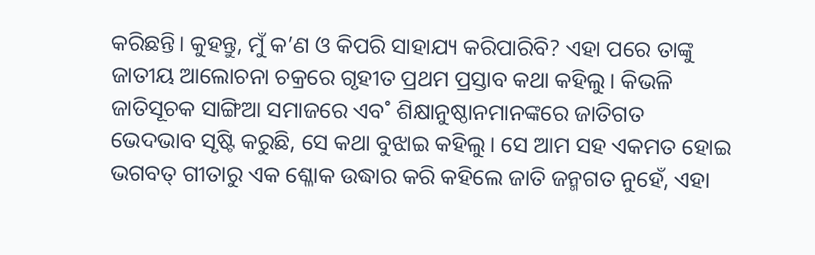କରିଛନ୍ତି। କୁହନ୍ତୁ, ମୁଁ କ’ଣ ଓ କିପରି ସାହାଯ୍ୟ କରିପାରିବି? ଏହା ପରେ ତାଙ୍କୁ ଜାତୀୟ ଆଲୋଚନା ଚକ୍ରରେ ଗୃହୀତ ପ୍ରଥମ ପ୍ରସ୍ତାବ କଥା କହିଲୁ। କିଭଳି ଜାତିସୂଚକ ସାଙ୍ଗିଆ ସମାଜରେ ଏବ˚ ଶିକ୍ଷାନୁଷ୍ଠାନମାନଙ୍କରେ ଜାତିଗତ ଭେଦଭାବ ସୃଷ୍ଟି କରୁଛି, ସେ କଥା ବୁଝାଇ କହିଲୁ। ସେ ଆମ ସହ ଏକମତ ହୋଇ ଭଗବତ୍‌ ଗୀତାରୁ ଏକ ଶ୍ଳୋକ ଉଦ୍ଧାର କରି କହିଲେ ଜାତି ଜନ୍ମଗତ ନୁହେଁ, ଏହା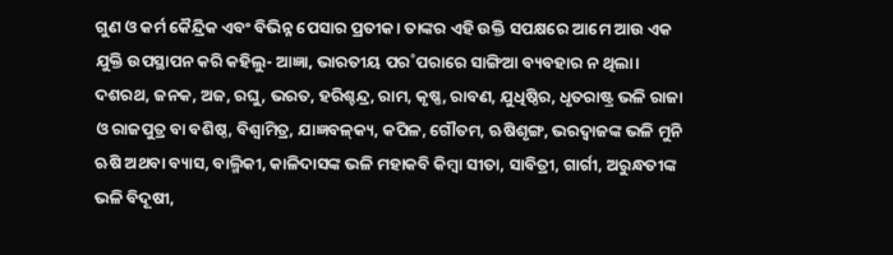ଗୁଣ ଓ କର୍ମ କୈନ୍ଦ୍ରିକ ଏବଂ ବିଭିନ୍ନ ପେସାର ପ୍ରତୀକ। ତାଙ୍କର ଏହି ଉକ୍ତି ସପକ୍ଷରେ ଆମେ ଆଉ ଏକ ଯୁକ୍ତି ଉପସ୍ଥାପନ କରି କହିଲୁ- ଆଜ୍ଞା, ଭାରତୀୟ ପର˚ପରାରେ ସାଙ୍ଗିଆ ବ୍ୟବହାର ନ ଥିଲା। ଦଶରଥ, ଜନକ, ଅଜ, ରଘୁ, ଭରତ, ହରିଶ୍ଚନ୍ଦ୍ର, ରାମ, କୃଷ୍ଣ, ରାବଣ, ଯୁଧିଷ୍ଠିର, ଧୃତରାଷ୍ଟ୍ର ଭଳି ରାଜା ଓ ରାଜପୁତ୍ର ବା ବଶିଷ୍ଠ, ବିଶ୍ବାମିତ୍ର, ଯାଜ୍ଞବଳ୍‌କ୍ୟ, କପିଳ, ଗୌତମ, ଋଷିଶୃଙ୍ଗ, ଭରଦ୍ବାଜଙ୍କ ଭଳି ମୁନି ଋଷି ଅଥବା ବ୍ୟାସ, ବାଲ୍ମିକୀ, କାଳିଦାସଙ୍କ ଭଳି ମହାକବି କିମ୍ବା ସୀତା, ସାବିତ୍ରୀ, ଗାର୍ଗୀ, ଅରୁନ୍ଧତୀଙ୍କ ଭଳି ବିଦୂଷୀ,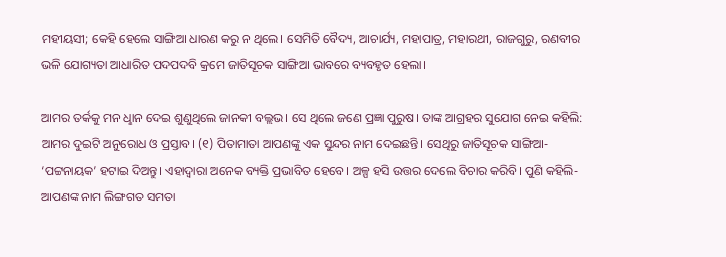ମହୀୟସୀ; କେହି ହେଲେ ସାଙ୍ଗିଆ ଧାରଣ କରୁ ନ ଥିଲେ। ସେମିତି ବୈଦ୍ୟ, ଆଚାର୍ଯ୍ୟ, ମହାପାତ୍ର, ମହାରଥୀ, ରାଜଗୁରୁ, ରଣବୀର ଭଳି ଯୋଗ୍ୟତା ଆଧାରିତ ପଦପଦବି କ୍ରମେ ଜାତିସୂଚକ ସାଙ୍ଗିଆ ଭାବରେ ବ୍ୟବହୃତ ହେଲା।

ଆମର ତର୍କକୁ ମନ ଧୢାନ ଦେଇ ଶୁଣୁଥିଲେ ଜାନକୀ ବଲ୍ଲଭ। ସେ ଥିଲେ ଜଣେ ପ୍ରଜ୍ଞା ପୁରୁଷ। ତାଙ୍କ ଆଗ୍ରହର ସୁଯୋଗ ନେଇ କହିଲି: ଆମର ଦୁଇଟି ଅନୁରୋଧ ଓ ପ୍ରସ୍ତାବ। (୧) ପିତାମାତା ଆପଣଙ୍କୁ ଏକ ସୁନ୍ଦର ନାମ ଦେଇଛନ୍ତି। ସେଥିରୁ ଜାତିସୂଚକ ସାଙ୍ଗିଆ- ‘ପଟ୍ଟନାୟକ’ ହଟାଇ ଦିଅନ୍ତୁ। ଏହାଦ୍ବାରା ଅନେକ ବ୍ୟକ୍ତି ପ୍ରଭାବିତ ହେବେ। ଅଳ୍ପ ହସି ଉତ୍ତର ଦେଲେ ବିଚାର କରିବି। ପୁଣି କହିଲି- ଆପଣଙ୍କ ନାମ ଲିଙ୍ଗଗତ ସମତା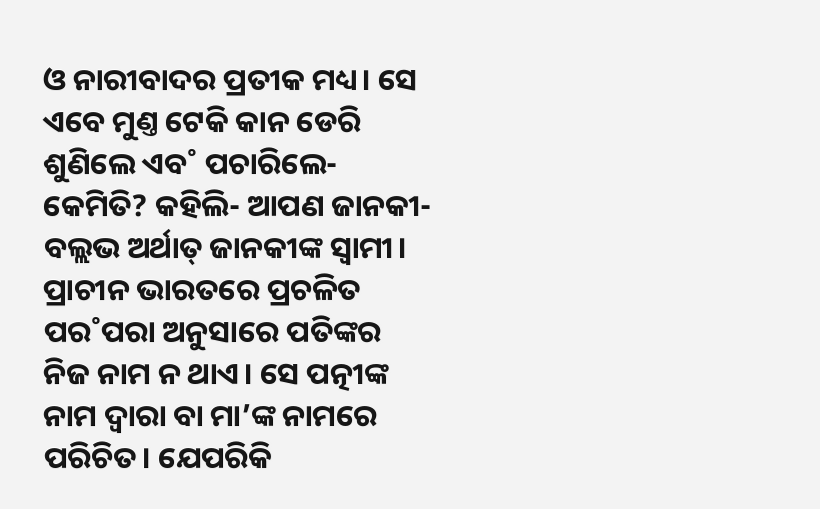ଓ ନାରୀବାଦର ପ୍ରତୀକ ମଧ୍ୟ। ସେ ଏବେ ମୁଣ୍ତ ଟେକି କାନ ଡେରି ଶୁଣିଲେ ଏବ˚ ପଚାରିଲେ- କେମିତି? କହିଲି- ଆପଣ ଜାନକୀ-ବଲ୍ଲଭ ଅର୍ଥାତ୍‌ ଜାନକୀଙ୍କ ସ୍ବାମୀ। ପ୍ରାଚୀନ ଭାରତରେ ପ୍ରଚଳିତ ପର˚ପରା ଅନୁସାରେ ପତିଙ୍କର ନିଜ ନାମ ନ ଥାଏ। ସେ ପତ୍ନୀଙ୍କ ନାମ ଦ୍ବାରା ବା ମା’ଙ୍କ ନାମରେ ପରିଚିତ। ଯେପରିକି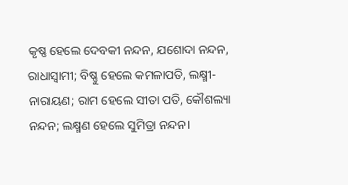କୃଷ୍ଣ ହେଲେ ଦେବକୀ ନନ୍ଦନ, ଯଶୋଦା ନନ୍ଦନ, ରାଧାସ୍ବାମୀ; ବିଷ୍ଣୁ ହେଲେ କମଳାପତି, ଲକ୍ଷ୍ମୀ-ନାରାୟଣ; ରାମ ହେଲେ ସୀତା ପତି, କୌଶଲ୍ୟା ନନ୍ଦନ; ଲକ୍ଷ୍ମଣ ହେଲେ ସୁମିତ୍ରା ନନ୍ଦନ।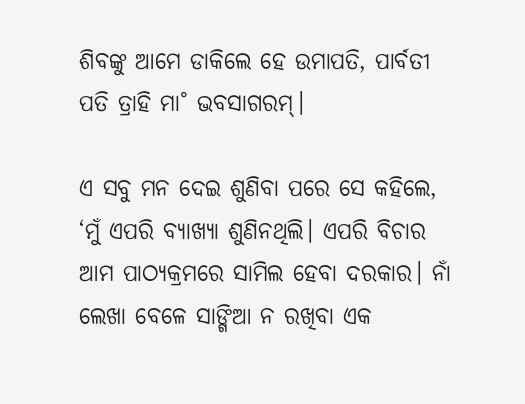ଶିବଙ୍କୁ ଆମେ ଡାକିଲେ ହେ ଉମାପତି, ପାର୍ବତୀ ପତି ତ୍ରାହି ମା˚ ଭବସାଗରମ୍‌।

ଏ ସବୁ ମନ ଦେଇ ଶୁଣିବା ପରେ ସେ କହିଲେ, ‘ମୁଁ ଏପରି ବ୍ୟାଖ୍ୟା ଶୁଣିନଥିଲି। ଏପରି ବିଚାର ଆମ ପାଠ୍ୟକ୍ରମରେ ସାମିଲ ହେବା ଦରକାର। ନାଁ ଲେଖା ବେଳେ ସାଙ୍ଗିଆ ନ ରଖିବା ଏକ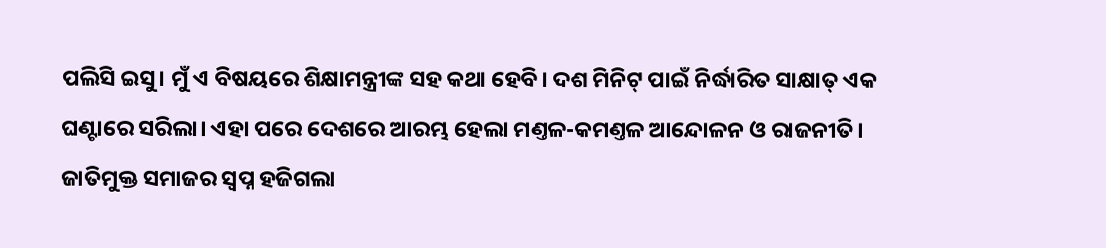ପଲିସି ଇସୁ। ମୁଁ ଏ ବିଷୟରେ ଶିକ୍ଷାମନ୍ତ୍ରୀଙ୍କ ସହ କଥା ହେବି। ଦଶ ମିନିଟ୍‌ ପାଇଁ ନିର୍ଦ୍ଧାରିତ ସାକ୍ଷାତ୍‌ ଏକ ଘଣ୍ଟାରେ ସରିଲା। ଏହା ପରେ ଦେଶରେ ଆରମ୍ଭ ହେଲା ମଣ୍ତଳ-କମଣ୍ତଳ ଆନ୍ଦୋଳନ ଓ ରାଜନୀତି। ଜାତିମୁକ୍ତ ସମାଜର ସ୍ବପ୍ନ ହଜିଗଲା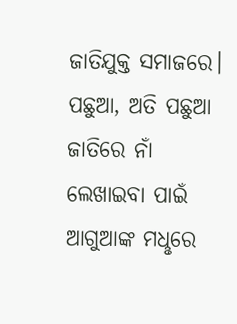ଜାତିଯୁକ୍ତ ସମାଜରେ। ପଛୁଆ, ଅତି ପଛୁଆ ଜାତିରେ ନାଁ ଲେଖାଇବା ପାଇଁ ଆଗୁଆଙ୍କ ମଧୢରେ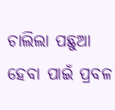ଚାଲିଲା ପଛୁଆ ହେବା ପାଇଁ ପ୍ରବଳ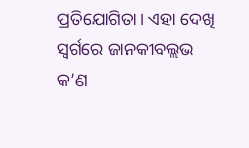ପ୍ରତିଯୋଗିତା। ଏହା ଦେଖି ସ୍ବର୍ଗରେ ଜାନକୀବଲ୍ଲଭ କ’ଣ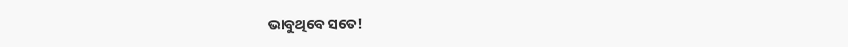ଭାବୁଥିବେ ସତେ!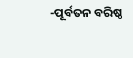-ପୂର୍ବତନ ବରିଷ୍ଠ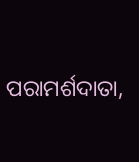ପରାମର୍ଶଦାତା,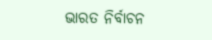ଭାରତ ନିର୍ବାଚନ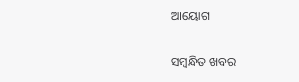ଆୟୋଗ

ସମ୍ବନ୍ଧିତ ଖବର